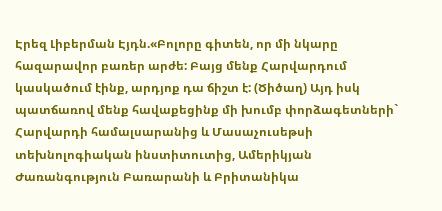Էրեզ Լիբերման Էյդն.«Բոլորը գիտեն, որ մի նկարը հազարավոր բառեր արժե: Բայց մենք Հարվարդում կասկածում էինք, արդյոք դա ճիշտ է: (Ծիծաղ) Այդ իսկ պատճառով մենք հավաքեցինք մի խումբ փորձագետների` Հարվարդի համալսարանից և Մասաչուսեթսի տեխնոլոգիական ինստիտուտից, Ամերիկյան Ժառանգություն Բառարանի և Բրիտանիկա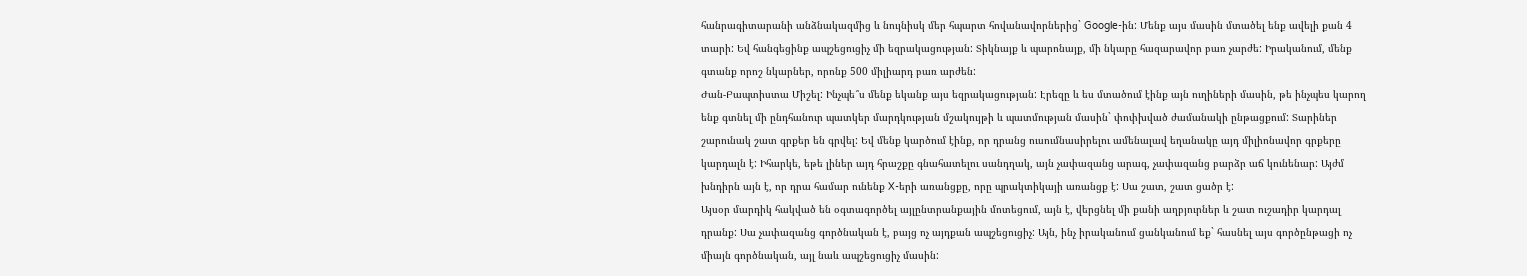հանրագիտարանի անձնակազմից և նույնիսկ մեր հպարտ հովանավորներից` Google-ին: Մենք այս մասին մտածել ենք ավելի քան 4 տարի: Եվ հանգեցինք ապշեցուցիչ մի եզրակացության: Տիկնայք և պարոնայք, մի նկարը հազարավոր բառ չարժե: Իրականում, մենք գտանք որոշ նկարներ, որոնք 500 միլիարդ բառ արժեն:
Ժան-Բապտիստա Միշել: Ինչպե՞ս մենք եկանք այս եզրակացության: Էրեզը և ես մտածում էինք այն ուղիների մասին, թե ինչպես կարող ենք գտնել մի ընդհանուր պատկեր մարդկության մշակույթի և պատմության մասին` փոփխված ժամանակի ընթացքում: Տարիներ շարունակ շատ գրքեր են գրվել: Եվ մենք կարծում էինք, որ դրանց ուսումնասիրելու ամենալավ եղանակը այդ միլիոնավոր գրքերը կարդալն է: Իհարկե, եթե լիներ այդ հրաշքը գնահատելու սանդղակ, այն չափազանց արագ, չափազանց բարձր աճ կունենար: Այժմ խնդիրն այն է, որ դրա համար ունենք X-երի առանցքը, որը պրակտիկայի առանցք է: Սա շատ, շատ ցածր է:
Այսօր մարդիկ հակված են օգտագործել այլընտրանքային մոտեցում, այն է, վերցնել մի քանի աղբյուրներ և շատ ուշադիր կարդալ դրանք: Սա չափազանց գործնական է, բայց ոչ այդքան ապշեցուցիչ: Այն, ինչ իրականում ցանկանում եք` հասնել այս գործընթացի ոչ միայն գործնական, այլ նաև ապշեցուցիչ մասին: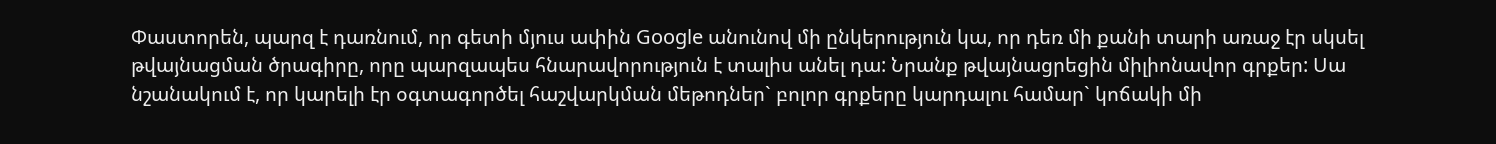Փաստորեն, պարզ է դառնում, որ գետի մյուս ափին Google անունով մի ընկերություն կա, որ դեռ մի քանի տարի առաջ էր սկսել թվայնացման ծրագիրը, որը պարզապես հնարավորություն է տալիս անել դա: Նրանք թվայնացրեցին միլիոնավոր գրքեր: Սա նշանակում է, որ կարելի էր օգտագործել հաշվարկման մեթոդներ` բոլոր գրքերը կարդալու համար` կոճակի մի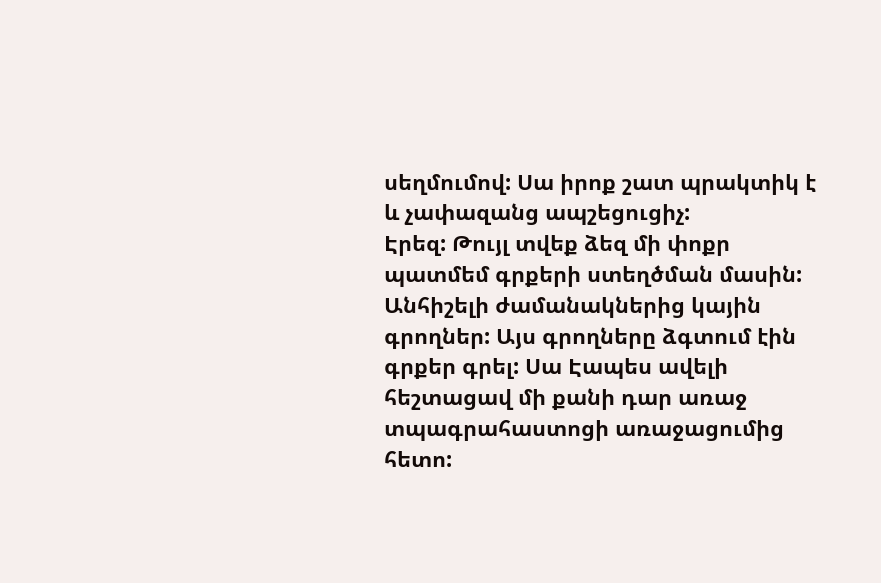սեղմումով: Սա իրոք շատ պրակտիկ է և չափազանց ապշեցուցիչ:
Էրեզ: Թույլ տվեք ձեզ մի փոքր պատմեմ գրքերի ստեղծման մասին: Անհիշելի ժամանակներից կային գրողներ: Այս գրողները ձգտում էին գրքեր գրել: Սա Էապես ավելի հեշտացավ մի քանի դար առաջ տպագրահաստոցի առաջացումից հետո: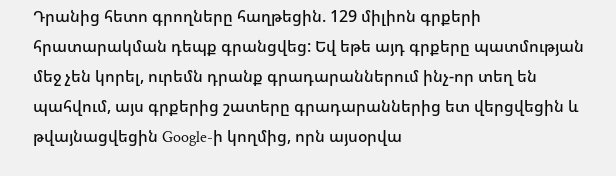Դրանից հետո գրողները հաղթեցին. 129 միլիոն գրքերի հրատարակման դեպք գրանցվեց: Եվ եթե այդ գրքերը պատմության մեջ չեն կորել, ուրեմն դրանք գրադարաններում ինչ-որ տեղ են պահվում, այս գրքերից շատերը գրադարաններից ետ վերցվեցին և թվայնացվեցին Google-ի կողմից, որն այսօրվա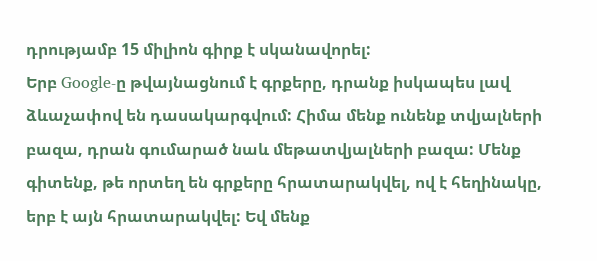դրությամբ 15 միլիոն գիրք է սկանավորել:
Երբ Google-ը թվայնացնում է գրքերը, դրանք իսկապես լավ ձևաչափով են դասակարգվում: Հիմա մենք ունենք տվյալների բազա, դրան գումարած նաև մեթատվյալների բազա: Մենք գիտենք, թե որտեղ են գրքերը հրատարակվել, ով է հեղինակը, երբ է այն հրատարակվել: Եվ մենք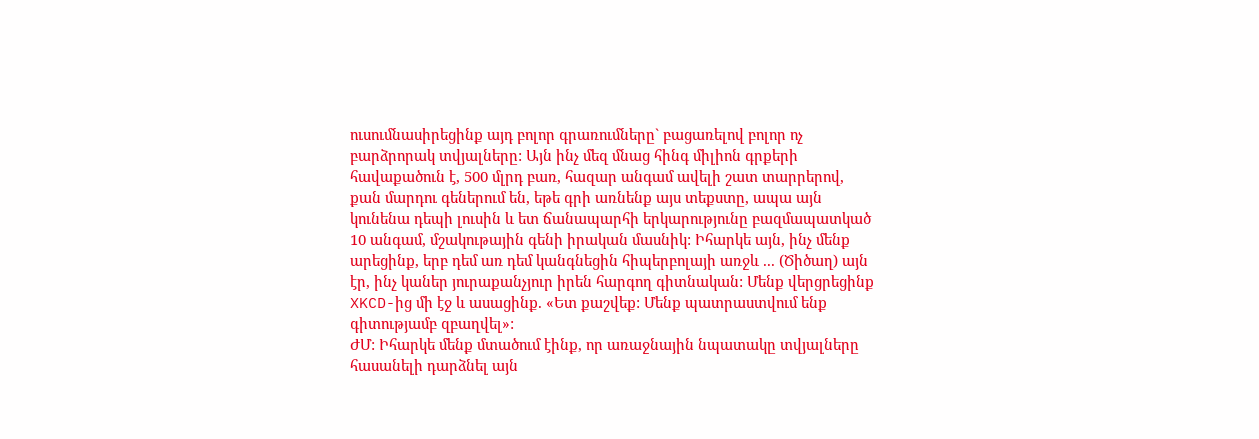ուսումնասիրեցինք այդ բոլոր գրառումները` բացառելով բոլոր ոչ բարձրորակ տվյալները: Այն ինչ մեզ մնաց հինգ միլիոն գրքերի հավաքածուն է, 500 մլրդ բառ, հազար անգամ ավելի շատ տարրերով, քան մարդու գեներում են, եթե գրի առնենք այս տեքստը, ապա այն կունենա դեպի լուսին և ետ ճանապարհի երկարությունը բազմապատկած 10 անգամ, մշակութային գենի իրական մասնիկ: Իհարկե այն, ինչ մենք արեցինք, երբ դեմ առ դեմ կանգնեցին հիպերբոլայի առջև ... (Ծիծաղ) այն էր, ինչ կաներ յուրաքանչյուր իրեն հարգող գիտնական: Մենք վերցրեցինք XKCD-ից մի էջ և ասացինք. «Ետ քաշվեք: Մենք պատրաստվում ենք գիտությամբ զբաղվել»:
ԺՄ: Իհարկե մենք մտածում էինք, որ առաջնային նպատակը տվյալները հասանելի դարձնել այն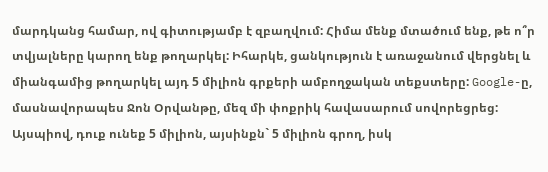մարդկանց համար, ով գիտությամբ է զբաղվում: Հիմա մենք մտածում ենք, թե ո՞ր տվյալները կարող ենք թողարկել: Իհարկե, ցանկություն է առաջանում վերցնել և միանգամից թողարկել այդ 5 միլիոն գրքերի ամբողջական տեքստերը: Google-ը, մասնավորապես Ջոն Օրվանթը, մեզ մի փոքրիկ հավասարում սովորեցրեց: Այսպիով, դուք ունեք 5 միլիոն, այսինքն` 5 միլիոն գրող, իսկ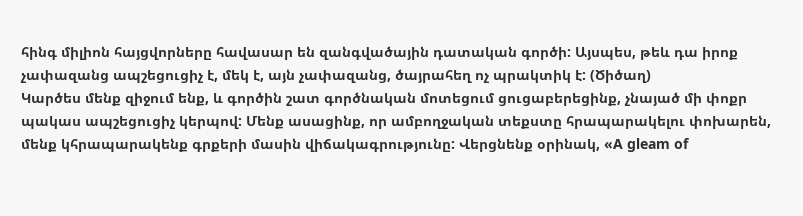հինգ միլիոն հայցվորները հավասար են զանգվածային դատական գործի: Այսպես, թեև դա իրոք չափազանց ապշեցուցիչ է, մեկ է, այն չափազանց, ծայրահեղ ոչ պրակտիկ է: (Ծիծաղ)
Կարծես մենք զիջում ենք, և գործին շատ գործնական մոտեցում ցուցաբերեցինք, չնայած մի փոքր պակաս ապշեցուցիչ կերպով: Մենք ասացինք, որ ամբողջական տեքստը հրապարակելու փոխարեն, մենք կհրապարակենք գրքերի մասին վիճակագրությունը: Վերցնենք օրինակ, «A gleam of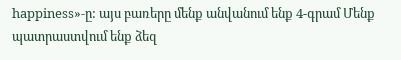happiness»-ը: այս բառերը մենք անվանում ենք 4-գրամ Մենք պատրաստվում ենք ձեզ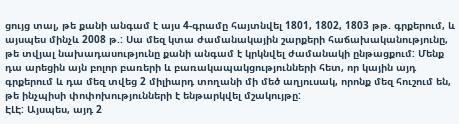ցույց տալ, թե քանի անգամ է այս 4-գրամը հայտնվել 1801, 1802, 1803 թթ. գրքերում, և այսպես մինչև 2008 թ.: Սա մեզ կտա ժամանակային շարքերի հաճախականությունը, թե տվյալ նախադասությունը քանի անգամ է կրկնվել ժամանակի ընթացքում: Մենք դա արեցին այն բոլոր բառերի և բառակապակցությունների հետ, որ կային այդ գրքերում և դա մեզ տվեց 2 միլիարդ տողանի մի մեծ աղյուսակ, որոնք մեզ հուշում են, թե ինչպիսի փոփոխությունների է ենթարկվել մշակույթը:
ԷԼԷ: Այսպես, այդ 2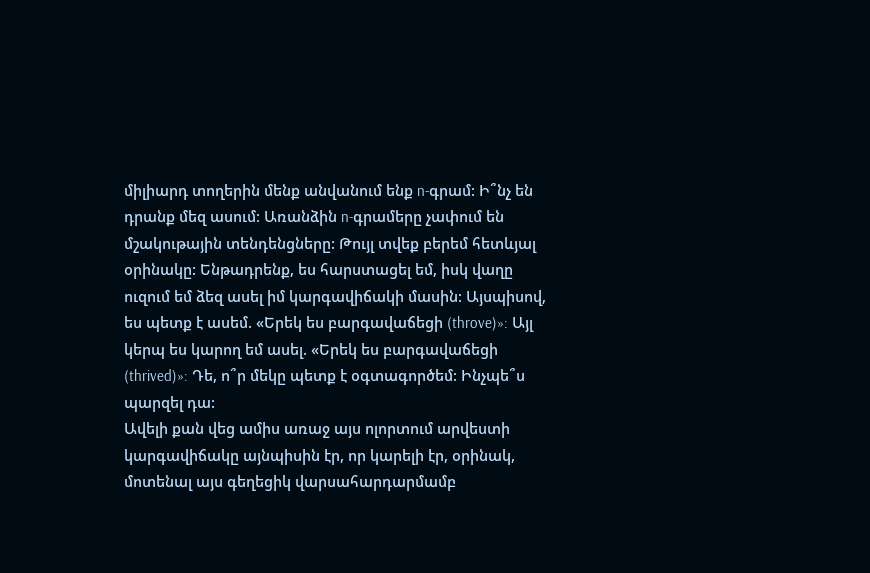միլիարդ տողերին մենք անվանում ենք n-գրամ: Ի՞նչ են դրանք մեզ ասում: Առանձին n-գրամերը չափում են մշակութային տենդենցները: Թույլ տվեք բերեմ հետևյալ օրինակը: Ենթադրենք, ես հարստացել եմ, իսկ վաղը ուզում եմ ձեզ ասել իմ կարգավիճակի մասին: Այսպիսով, ես պետք է ասեմ. «Երեկ ես բարգավաճեցի (throve)»: Այլ կերպ ես կարող եմ ասել. «Երեկ ես բարգավաճեցի (thrived)»: Դե, ո՞ր մեկը պետք է օգտագործեմ: Ինչպե՞ս պարզել դա:
Ավելի քան վեց ամիս առաջ այս ոլորտում արվեստի կարգավիճակը այնպիսին էր, որ կարելի էր, օրինակ, մոտենալ այս գեղեցիկ վարսահարդարմամբ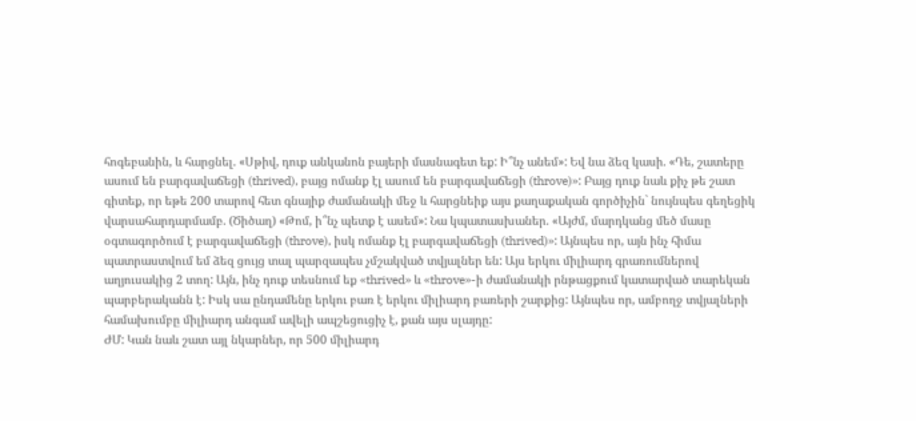հոգեբանին, և հարցնել. «Սթիվ, դուք անկանոն բայերի մասնագետ եք: Ի՞նչ անեմ»: Եվ նա ձեզ կասի. «Դե, շատերը ասում են բարգավաճեցի (thrived), բայց ոմանք էլ ասում են բարգավաճեցի (throve)»: Բայց դուք նաև քիչ թե շատ գիտեք, որ եթե 200 տարով հետ գնայիք ժամանակի մեջ և հարցնեիք այս քաղաքական գործիչին` նույնպես գեղեցիկ վարսահարդարմամբ. (Ծիծաղ) «Թոմ, ի՞նչ պետք է ասեմ»: Նա կպատասխաներ. «Այժմ, մարդկանց մեծ մասը օգտագործում է բարգավաճեցի (throve), իսկ ոմանք էլ բարգավաճեցի (thrived)»: Այնպես որ, այն ինչ հիմա պատրաստվում եմ ձեզ ցույց տալ պարզապես չմշակված տվյալներ են: Այս երկու միլիարդ գրառումներով աղյուսակից 2 տող: Այն, ինչ դուք տեսնում եք «thrived» և «throve»-ի ժամանակի րնթացքում կատարված տարեկան պարբերականն է: Իսկ սա ընդամենը երկու բառ է երկու միլիարդ բառերի շարքից: Այնպես որ, ամբողջ տվյալների համախումբը միլիարդ անգամ ավելի ապշեցուցիչ է, քան այս սլայդը:
ԺՄ: Կան նաև շատ այլ նկարներ, որ 500 միլիարդ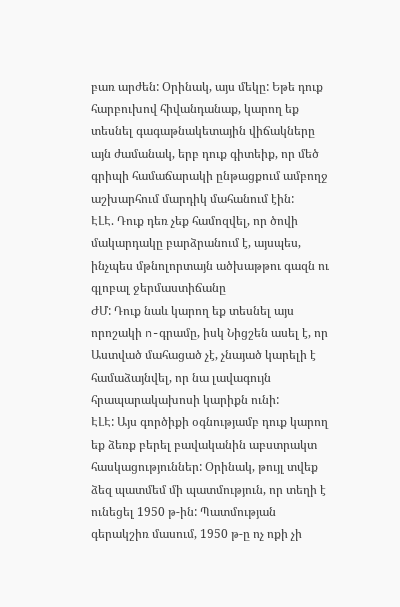բառ արժեն: Օրինակ, այս մեկը: Եթե դուք հարբուխով հիվանդանաք, կարող եք տեսնել գագաթնակետային վիճակները այն ժամանակ, երբ դուք գիտեիք, որ մեծ գրիպի համաճարակի ընթացքում ամբողջ աշխարհում մարդիկ մահանում էին:
ԷԼԷ. Դուք դեռ չեք համոզվել, որ ծովի մակարդակը բարձրանում է, այսպես, ինչպես մթնոլորտայն ածխաթթու գազն ու գլոբալ ջերմաստիճանը
ԺՄ: Դուք նաև կարող եք տեսնել այս որոշակի n-գրամը, իսկ Նիցշեն ասել է, որ Աստված մահացած չէ, չնայած կարելի է համաձայնվել, որ նա լավագույն հրապարակախոսի կարիքն ունի:
ԷԼԷ: Այս գործիքի օգնությամբ դուք կարող եք ձեռք բերել բավականին աբստրակտ հասկացություններ: Օրինակ, թույլ տվեք ձեզ պատմեմ մի պատմություն, որ տեղի է ունեցել 1950 թ-ին: Պատմության գերակշիռ մասում, 1950 թ-ը ոչ ոքի չի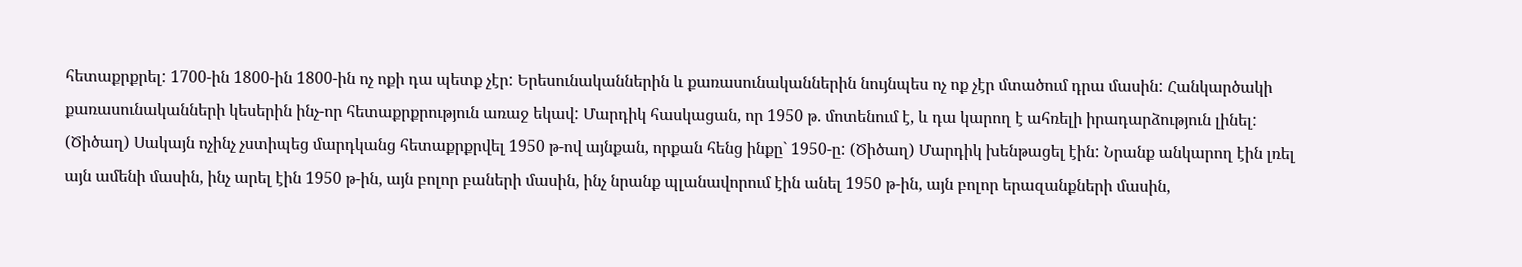հետաքրքրել: 1700-ին 1800-ին 1800-ին ոչ ոքի դա պետք չէր: Երեսունականներին և քառասունականներին նույնպես ոչ ոք չէր մտածում դրա մասին: Հանկարծակի քառասունականների կեսերին ինչ-որ հետաքրքրություն առաջ եկավ: Մարդիկ հասկացան, որ 1950 թ. մոտենում է, և դա կարող է ահռելի իրադարձություն լինել: (Ծիծաղ) Սակայն ոչինչ չստիպեց մարդկանց հետաքրքրվել 1950 թ-ով այնքան, որքան հենց ինքը` 1950-ը: (Ծիծաղ) Մարդիկ խենթացել էին: Նրանք անկարող էին լռել այն ամենի մասին, ինչ արել էին 1950 թ-ին, այն բոլոր բաների մասին, ինչ նրանք պլանավորում էին անել 1950 թ-ին, այն բոլոր երազանքների մասին,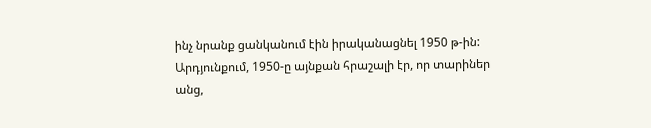ինչ նրանք ցանկանում էին իրականացնել 1950 թ-ին: Արդյունքում, 1950-ը այնքան հրաշալի էր, որ տարիներ անց,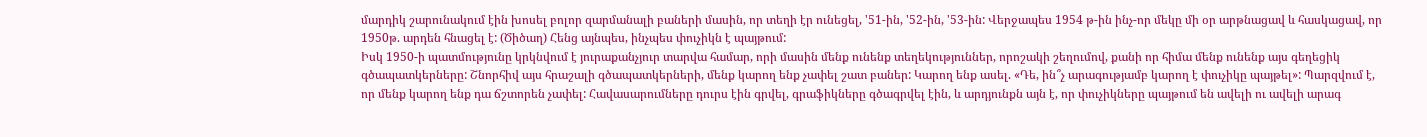մարդիկ շարունակում էին խոսել բոլոր զարմանալի բաների մասին, որ տեղի էր ունեցել, '51-ին, '52-ին, '53-ին: Վերջապես 1954 թ-ին ինչ-որ մեկը մի օր արթնացավ և հասկացավ, որ 1950թ. արդեն հնացել է: (Ծիծաղ) Հենց այնպես, ինչպես փուչիկն է պայթում:
Իսկ 1950-ի պատմությունը կրկնվում է յուրաքանչյուր տարվա համար, որի մասին մենք ունենք տեղեկություններ, որոշակի շեղումով, քանի որ հիմա մենք ունենք այս գեղեցիկ գծապատկերները: Շնորհիվ այս հրաշալի գծապատկերների, մենք կարող ենք չափել շատ բաներ: Կարող ենք ասել. «Դե, ին՞չ արագությամբ կարող է փուչիկը պայթել»: Պարզվում է, որ մենք կարող ենք դա ճշտորեն չափել: Հավասարումները դուրս էին գրվել, գրաֆիկները գծագրվել էին, և արդյունքն այն է, որ փուչիկները պայթում են ավելի ու ավելի արագ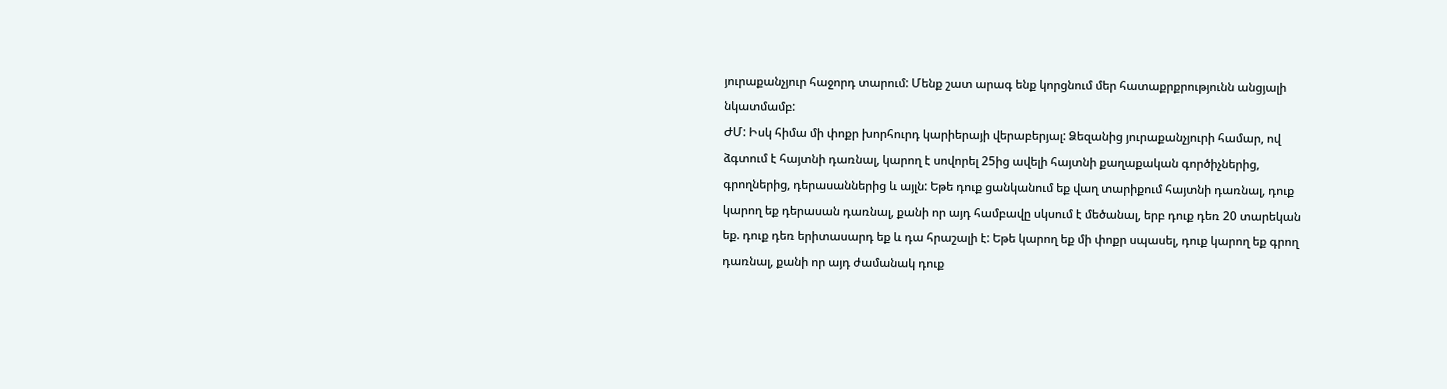յուրաքանչյուր հաջորդ տարում: Մենք շատ արագ ենք կորցնում մեր հատաքրքրությունն անցյալի նկատմամբ:
ԺՄ: Իսկ հիմա մի փոքր խորհուրդ կարիերայի վերաբերյալ: Ձեզանից յուրաքանչյուրի համար, ով ձգտում է հայտնի դառնալ, կարող է սովորել 25ից ավելի հայտնի քաղաքական գործիչներից, գրողներից, դերասաններից և այլն: Եթե դուք ցանկանում եք վաղ տարիքում հայտնի դառնալ, դուք կարող եք դերասան դառնալ, քանի որ այդ համբավը սկսում է մեծանալ, երբ դուք դեռ 20 տարեկան եք. դուք դեռ երիտասարդ եք և դա հրաշալի է: Եթե կարող եք մի փոքր սպասել, դուք կարող եք գրող դառնալ, քանի որ այդ ժամանակ դուք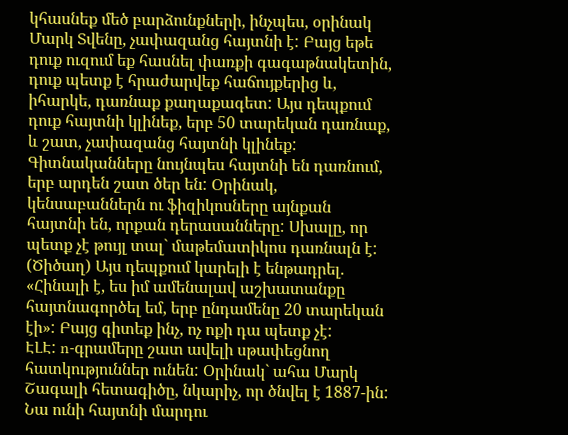կհասնեք մեծ բարձունքների, ինչպես, օրինակ Մարկ Տվենը, չափազանց հայտնի է: Բայց եթե դուք ուզում եք հասնել փառքի գագաթնակետին, դուք պետք է հրաժարվեք հաճույքերից և, իհարկե, դառնաք քաղաքագետ: Այս դեպքում դուք հայտնի կլինեք, երբ 50 տարեկան դառնաք, և շատ, չափազանց հայտնի կլինեք: Գիտնականները նույնպես հայտնի են դառնում, երբ արդեն շատ ծեր են: Օրինակ, կենսաբաններն ու ֆիզիկոսները այնքան հայտնի են, որքան դերասանները: Սխալը, որ պետք չէ թույլ տալ` մաթեմատիկոս դառնալն է: (Ծիծաղ) Այս դեպքում կարելի է ենթադրել. «Հինալի է, ես իմ ամենալավ աշխատանքը հայտնագործել եմ, երբ ընդամենը 20 տարեկան էի»: Բայց գիտեք ինչ, ոչ ոքի դա պետք չէ:
ԷԼԷ: n-գրամերը շատ ավելի սթափեցնող հատկություններ ունեն: Օրինակ` ահա Մարկ Շագալի հետագիծը, նկարիչ, որ ծնվել է 1887-ին: Նա ունի հայտնի մարդու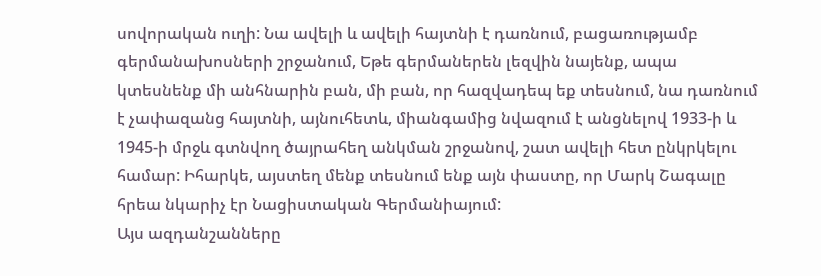սովորական ուղի: Նա ավելի և ավելի հայտնի է դառնում, բացառությամբ գերմանախոսների շրջանում, Եթե գերմաներեն լեզվին նայենք, ապա կտեսնենք մի անհնարին բան, մի բան, որ հազվադեպ եք տեսնում, նա դառնում է չափազանց հայտնի, այնուհետև, միանգամից նվազում է անցնելով 1933-ի և 1945-ի մրջև գտնվող ծայրահեղ անկման շրջանով, շատ ավելի հետ ընկրկելու համար: Իհարկե, այստեղ մենք տեսնում ենք այն փաստը, որ Մարկ Շագալը հրեա նկարիչ էր Նացիստական Գերմանիայում:
Այս ազդանշանները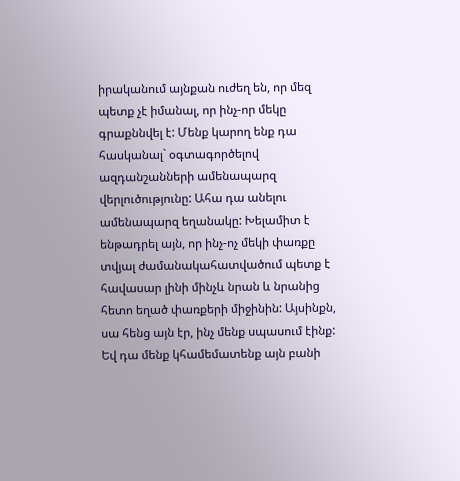իրականում այնքան ուժեղ են, որ մեզ պետք չէ իմանալ, որ ինչ-որ մեկը գրաքննվել է: Մենք կարող ենք դա հասկանալ` օգտագործելով ազդանշանների ամենապարզ վերլուծությունը: Ահա դա անելու ամենապարզ եղանակը: Խելամիտ է ենթադրել այն, որ ինչ-ոչ մեկի փառքը տվյալ ժամանակահատվածում պետք է հավասար լինի մինչև նրան և նրանից հետո եղած փառքերի միջինին: Այսինքն, սա հենց այն էր, ինչ մենք սպասում էինք: Եվ դա մենք կհամեմատենք այն բանի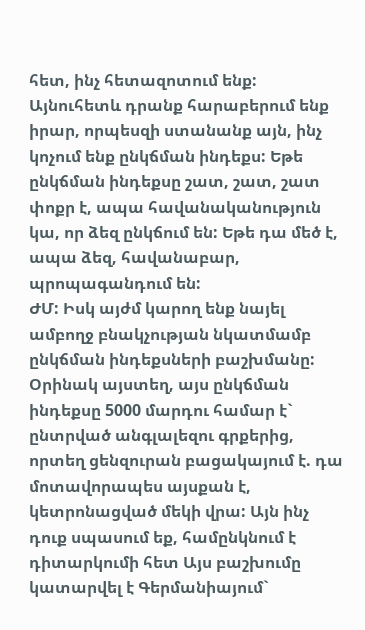հետ, ինչ հետազոտում ենք: Այնուհետև դրանք հարաբերում ենք իրար, որպեսզի ստանանք այն, ինչ կոչում ենք ընկճման ինդեքս: Եթե ընկճման ինդեքսը շատ, շատ, շատ փոքր է, ապա հավանականություն կա, որ ձեզ ընկճում են: Եթե դա մեծ է, ապա ձեզ, հավանաբար, պրոպագանդում են:
ԺՄ: Իսկ այժմ կարող ենք նայել ամբողջ բնակչության նկատմամբ ընկճման ինդեքսների բաշխմանը: Օրինակ այստեղ, այս ընկճման ինդեքսը 5000 մարդու համար է` ընտրված անգլալեզու գրքերից, որտեղ ցենզուրան բացակայում է. դա մոտավորապես այսքան է, կետրոնացված մեկի վրա: Այն ինչ դուք սպասում եք, համընկնում է դիտարկումի հետ Այս բաշխումը կատարվել է Գերմանիայում`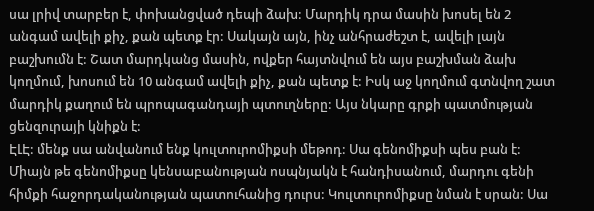սա լրիվ տարբեր է, փոխանցված դեպի ձախ: Մարդիկ դրա մասին խոսել են 2 անգամ ավելի քիչ, քան պետք էր: Սակայն այն, ինչ անհրաժեշտ է, ավելի լայն բաշխումն է: Շատ մարդկանց մասին, ովքեր հայտնվում են այս բաշխման ձախ կողմում, խոսում են 10 անգամ ավելի քիչ, քան պետք է: Իսկ աջ կողմում գտնվող շատ մարդիկ քաղում են պրոպագանդայի պտուղները: Այս նկարը գրքի պատմության ցենզուրայի կնիքն է:
ԷԼԷ: մենք սա անվանում ենք կուլտուրոմիքսի մեթոդ: Սա գենոմիքսի պես բան է: Միայն թե գենոմիքսը կենսաբանության ոսպնյակն է հանդիսանում, մարդու գենի հիմքի հաջորդականության պատուհանից դուրս: Կուլտուրոմիքսը նման է սրան: Սա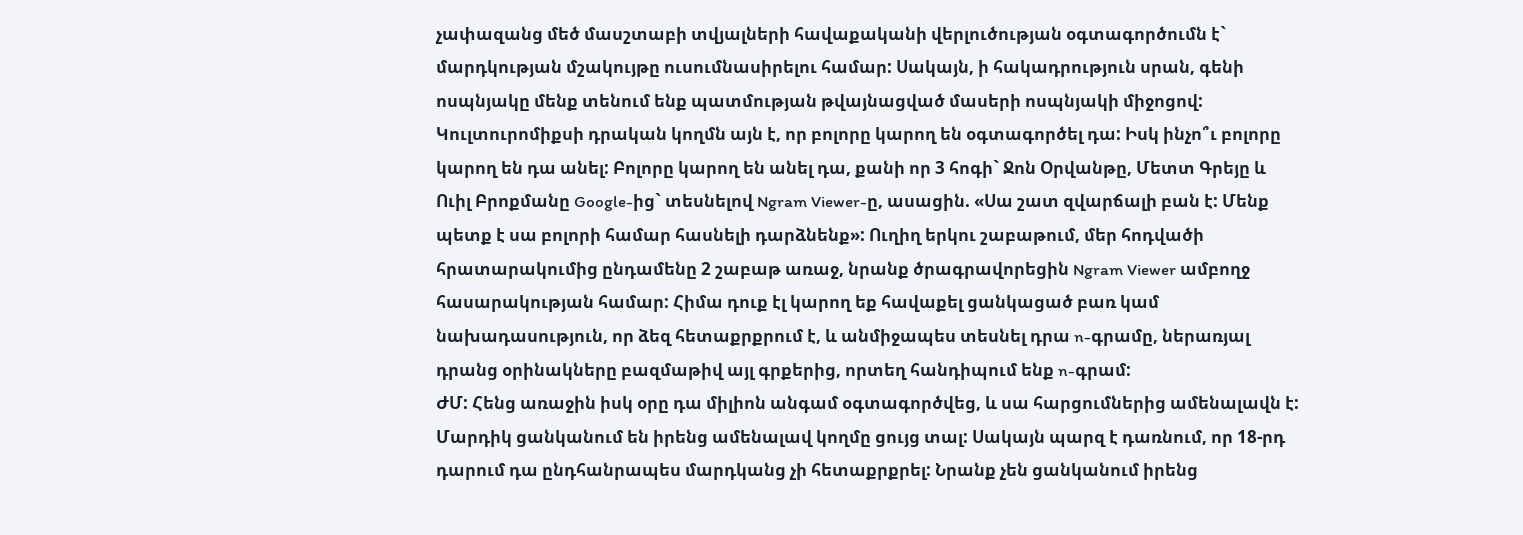չափազանց մեծ մասշտաբի տվյալների հավաքականի վերլուծության օգտագործումն է` մարդկության մշակույթը ուսումնասիրելու համար: Սակայն, ի հակադրություն սրան, գենի ոսպնյակը մենք տենում ենք պատմության թվայնացված մասերի ոսպնյակի միջոցով: Կուլտուրոմիքսի դրական կողմն այն է, որ բոլորը կարող են օգտագործել դա: Իսկ ինչո՞ւ բոլորը կարող են դա անել: Բոլորը կարող են անել դա, քանի որ 3 հոգի` Ջոն Օրվանթը, Մետտ Գրեյը և Ուիլ Բրոքմանը Google-ից` տեսնելով Ngram Viewer-ը, ասացին. «Սա շատ զվարճալի բան է: Մենք պետք է սա բոլորի համար հասնելի դարձնենք»: Ուղիղ երկու շաբաթում, մեր հոդվածի հրատարակումից ընդամենը 2 շաբաթ առաջ, նրանք ծրագրավորեցին Ngram Viewer ամբողջ հասարակության համար: Հիմա դուք էլ կարող եք հավաքել ցանկացած բառ կամ նախադասություն, որ ձեզ հետաքրքրում է, և անմիջապես տեսնել դրա n-գրամը, ներառյալ դրանց օրինակները բազմաթիվ այլ գրքերից, որտեղ հանդիպում ենք n-գրամ:
ԺՄ: Հենց առաջին իսկ օրը դա միլիոն անգամ օգտագործվեց, և սա հարցումներից ամենալավն է: Մարդիկ ցանկանում են իրենց ամենալավ կողմը ցույց տալ: Սակայն պարզ է դառնում, որ 18-րդ դարում դա ընդհանրապես մարդկանց չի հետաքրքրել: Նրանք չեն ցանկանում իրենց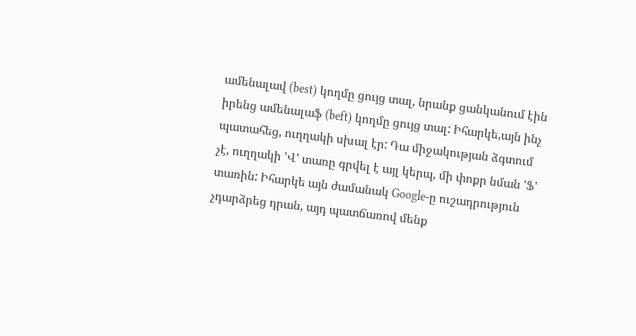ամենալավ (best) կողմը ցույց տալ, նրանք ցանկանում էին իրենց ամենալաֆ (beft) կողմը ցույց տալ: Իհարկե,այն ինչ պատահեց, ուղղակի սխալ էր: Դա միջակության ձգտում չէ, ուղղակի 'Վ' տառը գրվել է այլ կերպ, մի փոքր նման 'Ֆ' տառին: Իհարկե այն ժամանակ Google-ը ուշադրություն չդարձրեց դրան, այդ պատճառով մենք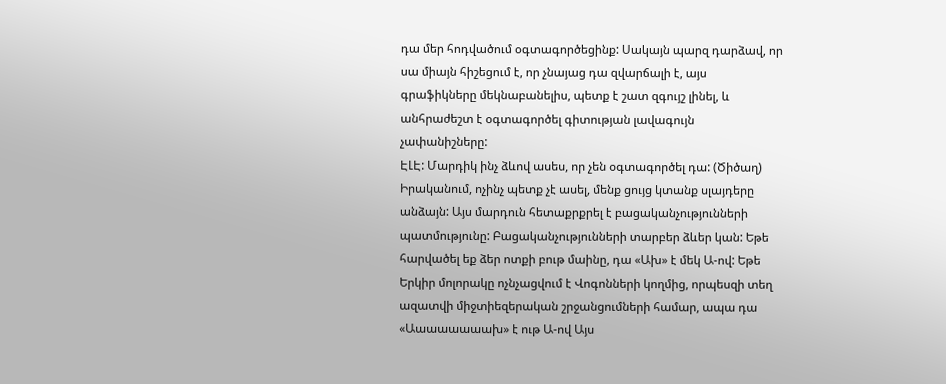դա մեր հոդվածում օգտագործեցինք: Սակայն պարզ դարձավ, որ սա միայն հիշեցում է, որ չնայաց դա զվարճալի է, այս գրաֆիկները մեկնաբանելիս, պետք է շատ զգույշ լինել, և անհրաժեշտ է օգտագործել գիտության լավագույն չափանիշները:
ԷԼԷ: Մարդիկ ինչ ձևով ասես, որ չեն օգտագործել դա: (Ծիծաղ) Իրականում, ոչինչ պետք չէ ասել, մենք ցույց կտանք սլայդերը անձայն: Այս մարդուն հետաքրքրել է բացականչությունների պատմությունը: Բացականչությունների տարբեր ձևեր կան: Եթե հարվածել եք ձեր ոտքի բութ մաինը, դա «Ախ» է մեկ Ա-ով: Եթե Երկիր մոլորակը ոչնչացվում է Վոգոնների կողմից, որպեսզի տեղ ազատվի միջտիեզերական շրջանցումների համար, ապա դա «Աաաաաաաախ» է ութ Ա-ով Այս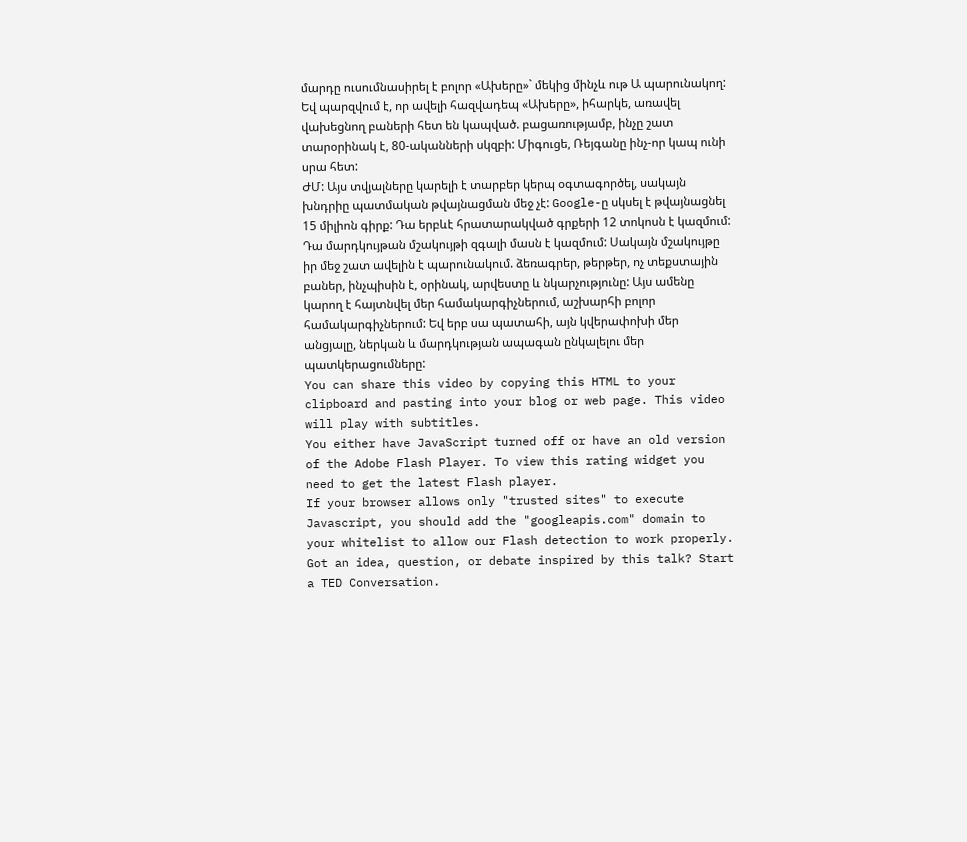մարդը ուսումնասիրել է բոլոր «Ախերը»` մեկից մինչև ութ Ա պարունակող: Եվ պարզվում է, որ ավելի հազվադեպ «Ախերը», իհարկե, առավել վախեցնող բաների հետ են կապված. բացառությամբ, ինչը շատ տարօրինակ է, 80-ականների սկզբի: Միգուցե, Ռեյգանը ինչ-որ կապ ունի սրա հետ:
ԺՄ: Այս տվյալները կարելի է տարբեր կերպ օգտագործել, սակայն խնդրիը պատմական թվայնացման մեջ չէ: Google-ը սկսել է թվայնացնել 15 միլիոն գիրք: Դա երբևէ հրատարակված գրքերի 12 տոկոսն է կազմում: Դա մարդկույթան մշակույթի զգալի մասն է կազմում: Սակայն մշակույթը իր մեջ շատ ավելին է պարունակում. ձեռագրեր, թերթեր, ոչ տեքստային բաներ, ինչպիսին է, օրինակ, արվեստը և նկարչությունը: Այս ամենը կարող է հայտնվել մեր համակարգիչներում, աշխարհի բոլոր համակարգիչներում: Եվ երբ սա պատահի, այն կվերափոխի մեր անցյալը, ներկան և մարդկության ապագան ընկալելու մեր պատկերացումները:
You can share this video by copying this HTML to your clipboard and pasting into your blog or web page. This video will play with subtitles.
You either have JavaScript turned off or have an old version of the Adobe Flash Player. To view this rating widget you
need to get the latest Flash player.
If your browser allows only "trusted sites" to execute Javascript, you should add the "googleapis.com" domain to your whitelist to allow our Flash detection to work properly.
Got an idea, question, or debate inspired by this talk? Start a TED Conversation.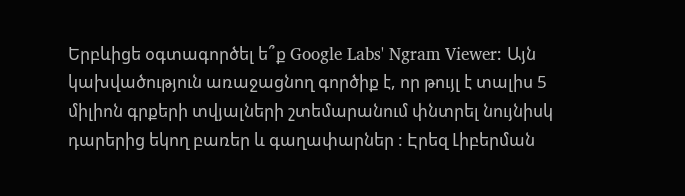Երբևիցե օգտագործել ե՞ք Google Labs' Ngram Viewer: Այն կախվածություն առաջացնող գործիք է, որ թույլ է տալիս 5 միլիոն գրքերի տվյալների շտեմարանում փնտրել նույնիսկ դարերից եկող բառեր և գաղափարներ : Էրեզ Լիբերման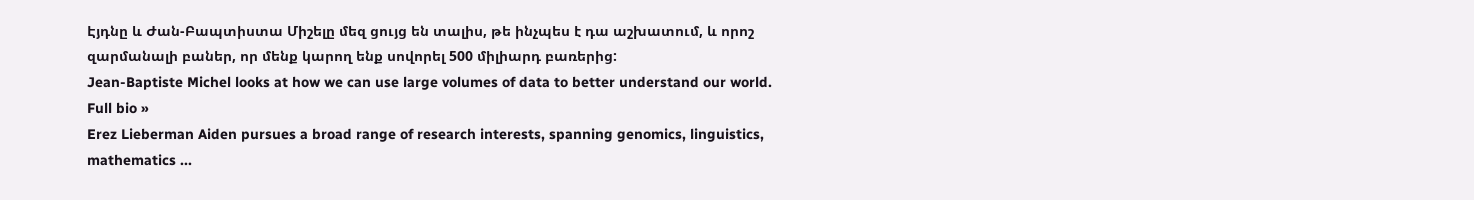Էյդնը և Ժան-Բապտիստա Միշելը մեզ ցույց են տալիս, թե ինչպես է դա աշխատում, և որոշ զարմանալի բաներ, որ մենք կարող ենք սովորել 500 միլիարդ բառերից:
Jean-Baptiste Michel looks at how we can use large volumes of data to better understand our world. Full bio »
Erez Lieberman Aiden pursues a broad range of research interests, spanning genomics, linguistics, mathematics ...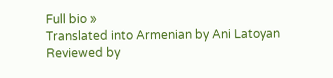Full bio »
Translated into Armenian by Ani Latoyan
Reviewed by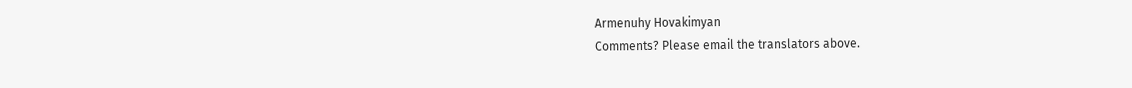Armenuhy Hovakimyan
Comments? Please email the translators above.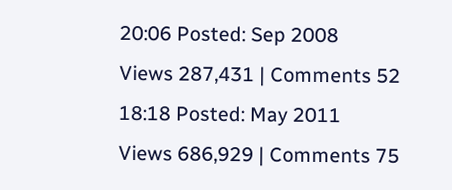20:06 Posted: Sep 2008
Views 287,431 | Comments 52
18:18 Posted: May 2011
Views 686,929 | Comments 75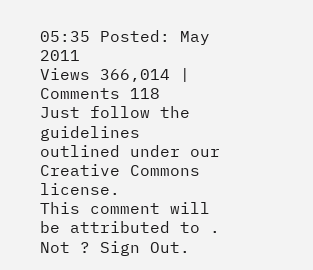05:35 Posted: May 2011
Views 366,014 | Comments 118
Just follow the guidelines outlined under our Creative Commons license.
This comment will be attributed to . Not ? Sign Out.